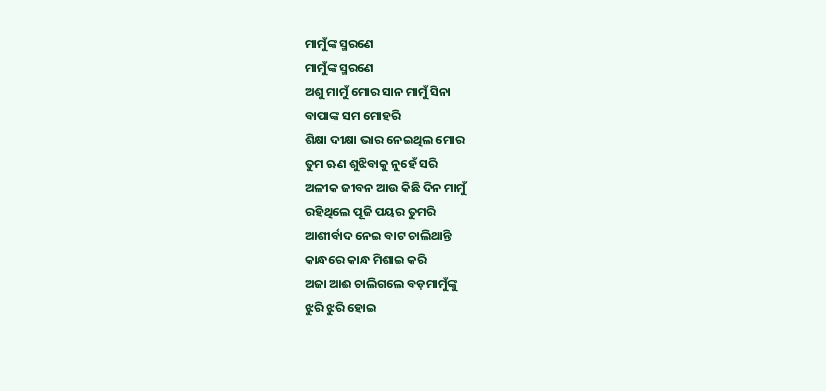ମାମୁଁଙ୍କ ସ୍ମରଣେ
ମାମୁଁଙ୍କ ସ୍ମରଣେ
ଅଶୁ ମାମୁଁ ମୋର ସାନ ମାମୁଁ ସିନା
ବାପାଙ୍କ ସମ ମୋହରି
ଶିକ୍ଷା ଦୀକ୍ଷା ଭାର ନେଇଥିଲ ମୋର
ତୁମ ଋଣ ଶୁଝିବାକୁ ନୁହେଁ ସରି
ଅଳୀକ ଜୀବନ ଆଉ କିଛି ଦିନ ମାମୁଁ
ରହିଥିଲେ ପୂଜି ପୟର ତୁମରି
ଆଶୀର୍ବାଦ ନେଇ ବାଟ ଚାଲିଥାନ୍ତି
କାନ୍ଧରେ କାନ୍ଧ ମିଶାଇ କରି
ଅଜା ଆଈ ଚାଲିଗଲେ ବଡ଼ମାମୁଁଙ୍କୁ
ଝୁରି ଝୁରି ହୋଇ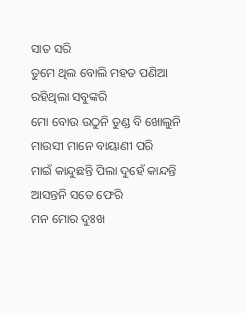ସାତ ସରି
ତୁମେ ଥିଲ ବୋଲି ମହତ ପଣିଆ
ରହିଥିଲା ସବୁଙ୍କରି
ମୋ ବୋଉ ଉଠୁନି ତୁଣ୍ଡ ବି ଖୋଲୁନି
ମାଉସୀ ମାନେ ବାୟାଣୀ ପରି
ମାଇଁ କାନ୍ଦୁଛନ୍ତି ପିଲା ଦୁହେଁ କାନ୍ଦନ୍ତି
ଆସନ୍ତନି ସତେ ଫେରି
ମନ ମୋର ଦୁଃଖ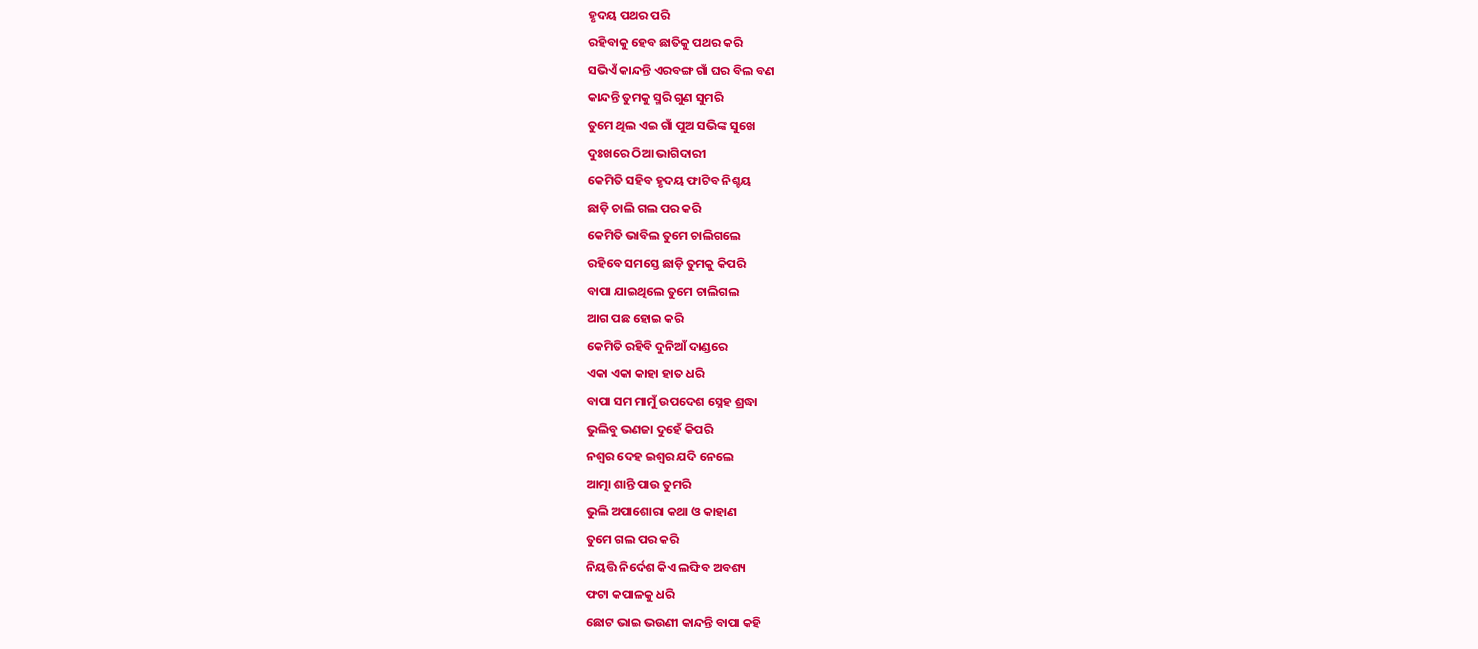ହୃଦୟ ପଥର ପରି
ରହିବାକୁ ହେବ ଛାତିକୁ ପଥର କରି
ସଭିଏଁ କାନ୍ଦନ୍ତି ଏରବଙ୍ଗ ଗାଁ ଘର ବିଲ ବଣ
କାନ୍ଦନ୍ତି ତୁମକୁ ସ୍ମରି ଗୁଣ ସୁମରି
ତୁମେ ଥିଲ ଏଇ ଗାଁ ପୁଅ ସଭିଙ୍କ ସୁଖେ
ଦୁଃଖରେ ଠିଆ ଭାଗିଦାରୀ
କେମିତି ସହିବ ହୃଦୟ ଫାଟିବ ନିଶ୍ଚୟ
ଛାଡ଼ି ଚାଲି ଗଲ ପର କରି
କେମିତି ଭାବିଲ ତୁମେ ଚାଲିଗଲେ
ରହିବେ ସମସ୍ତେ ଛାଡ଼ି ତୁମକୁ କିପରି
ବାପା ଯାଇଥିଲେ ତୁମେ ଚାଲିଗଲ
ଆଗ ପଛ ହୋଇ କରି
କେମିତି ରହିବି ଦୁନିଆଁ ଦାଣ୍ଡରେ
ଏକା ଏକା କାହା ହାତ ଧରି
ବାପା ସମ ମାମୁଁ ଉପଦେଶ ସ୍ନେହ ଶ୍ରଦ୍ଧା
ଭୁଲିବୁ ଭଣଜା ଦୁହେଁ କିପରି
ନଶ୍ୱର ଦେହ ଇଶ୍ୱର ଯଦି ନେଲେ
ଆତ୍ମା ଶାନ୍ତି ପାଉ ତୁମରି
ଭୁଲି ଅପାଶୋରା କଥା ଓ କାହାଣ
ତୁମେ ଗଲ ପର କରି
ନିୟତ୍ତି ନିର୍ଦେଶ କିଏ ଲଙ୍ଘିବ ଅବଶ୍ୟ
ଫଟା କପାଳକୁ ଧରି
ଛୋଟ ଭାଇ ଭଉଣୀ କାନ୍ଦନ୍ତି ବାପା କହି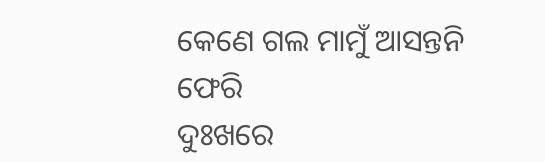କେଣେ ଗଲ ମାମୁଁ ଆସନ୍ତନି ଫେରି
ଦୁଃଖରେ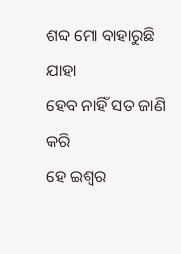ଶବ୍ଦ ମୋ ବାହାରୁଛି ଯାହା
ହେବ ନାହିଁ ସତ ଜାଣି କରି
ହେ ଇଶ୍ୱର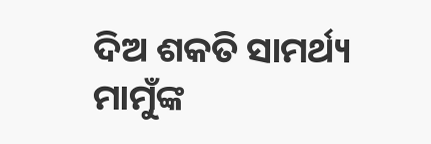ଦିଅ ଶକତି ସାମର୍ଥ୍ୟ
ମାମୁଁଙ୍କ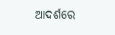ଆଦର୍ଶରେ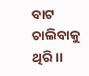ବାଟ ଚାଲିବାକୁ ଥିରି ।।